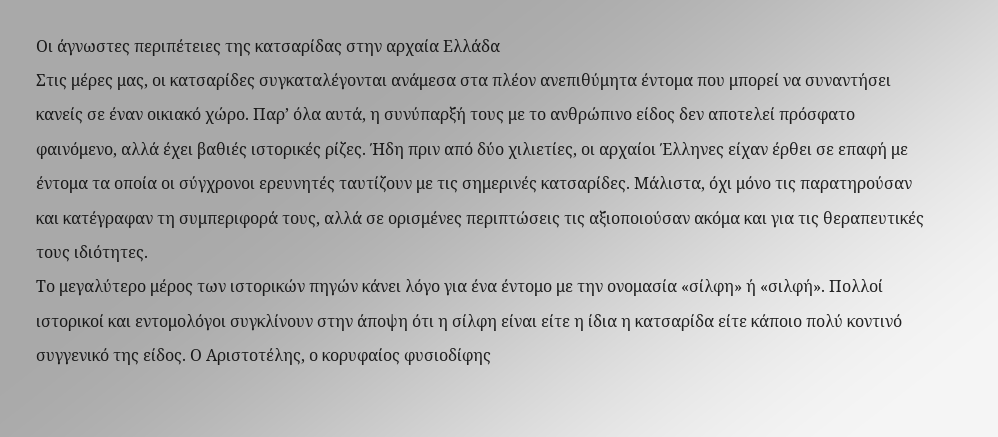Oι άγνωστες περιπέτειες της κατσαρίδας στην αρχαία Ελλάδα
Στις μέρες μας, οι κατσαρίδες συγκαταλέγονται ανάμεσα στα πλέον ανεπιθύμητα έντομα που μπορεί να συναντήσει κανείς σε έναν οικιακό χώρο. Παρ’ όλα αυτά, η συνύπαρξή τους με το ανθρώπινο είδος δεν αποτελεί πρόσφατο φαινόμενο, αλλά έχει βαθιές ιστορικές ρίζες. Ήδη πριν από δύο χιλιετίες, οι αρχαίοι Έλληνες είχαν έρθει σε επαφή με έντομα τα οποία οι σύγχρονοι ερευνητές ταυτίζουν με τις σημερινές κατσαρίδες. Μάλιστα, όχι μόνο τις παρατηρούσαν και κατέγραφαν τη συμπεριφορά τους, αλλά σε ορισμένες περιπτώσεις τις αξιοποιούσαν ακόμα και για τις θεραπευτικές τους ιδιότητες.
Το μεγαλύτερο μέρος των ιστορικών πηγών κάνει λόγο για ένα έντομο με την ονομασία «σίλφη» ή «σιλφή». Πολλοί ιστορικοί και εντομολόγοι συγκλίνουν στην άποψη ότι η σίλφη είναι είτε η ίδια η κατσαρίδα είτε κάποιο πολύ κοντινό συγγενικό της είδος. Ο Αριστοτέλης, ο κορυφαίος φυσιοδίφης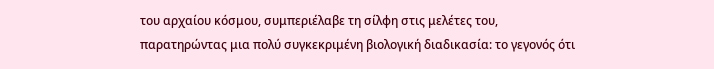του αρχαίου κόσμου, συμπεριέλαβε τη σίλφη στις μελέτες του, παρατηρώντας μια πολύ συγκεκριμένη βιολογική διαδικασία: το γεγονός ότι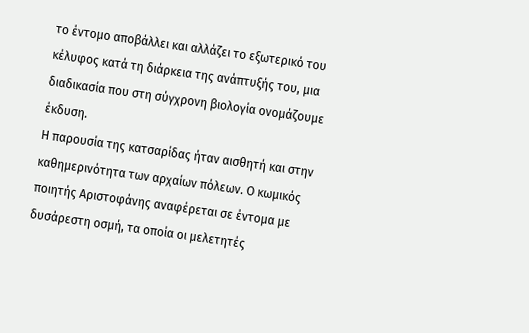το έντομο αποβάλλει και αλλάζει το εξωτερικό του κέλυφος κατά τη διάρκεια της ανάπτυξής του, μια διαδικασία που στη σύγχρονη βιολογία ονομάζουμε έκδυση.
Η παρουσία της κατσαρίδας ήταν αισθητή και στην καθημερινότητα των αρχαίων πόλεων. Ο κωμικός ποιητής Αριστοφάνης αναφέρεται σε έντομα με δυσάρεστη οσμή, τα οποία οι μελετητές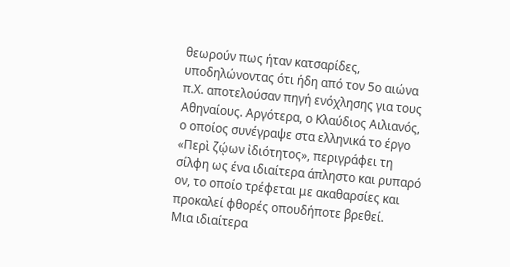θεωρούν πως ήταν κατσαρίδες, υποδηλώνοντας ότι ήδη από τον 5ο αιώνα π.Χ. αποτελούσαν πηγή ενόχλησης για τους Αθηναίους. Αργότερα, ο Κλαύδιος Αιλιανός, ο οποίος συνέγραψε στα ελληνικά το έργο «Περὶ ζῴων ἰδιότητος», περιγράφει τη σίλφη ως ένα ιδιαίτερα άπληστο και ρυπαρό ον, το οποίο τρέφεται με ακαθαρσίες και προκαλεί φθορές οπουδήποτε βρεθεί.
Μια ιδιαίτερα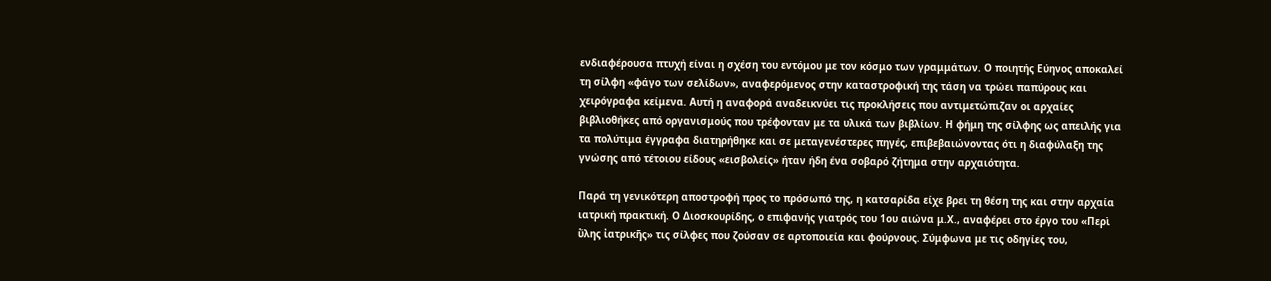ενδιαφέρουσα πτυχή είναι η σχέση του εντόμου με τον κόσμο των γραμμάτων. Ο ποιητής Εύηνος αποκαλεί τη σίλφη «φάγο των σελίδων», αναφερόμενος στην καταστροφική της τάση να τρώει παπύρους και χειρόγραφα κείμενα. Αυτή η αναφορά αναδεικνύει τις προκλήσεις που αντιμετώπιζαν οι αρχαίες βιβλιοθήκες από οργανισμούς που τρέφονταν με τα υλικά των βιβλίων. Η φήμη της σίλφης ως απειλής για τα πολύτιμα έγγραφα διατηρήθηκε και σε μεταγενέστερες πηγές, επιβεβαιώνοντας ότι η διαφύλαξη της γνώσης από τέτοιου είδους «εισβολείς» ήταν ήδη ένα σοβαρό ζήτημα στην αρχαιότητα.

Παρά τη γενικότερη αποστροφή προς το πρόσωπό της, η κατσαρίδα είχε βρει τη θέση της και στην αρχαία ιατρική πρακτική. Ο Διοσκουρίδης, ο επιφανής γιατρός του 1ου αιώνα μ.Χ., αναφέρει στο έργο του «Περὶ ὕλης ἰατρικῆς» τις σίλφες που ζούσαν σε αρτοποιεία και φούρνους. Σύμφωνα με τις οδηγίες του,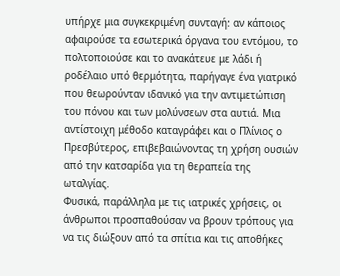υπήρχε μια συγκεκριμένη συνταγή: αν κάποιος αφαιρούσε τα εσωτερικά όργανα του εντόμου, το πολτοποιούσε και το ανακάτευε με λάδι ή ροδέλαιο υπό θερμότητα, παρήγαγε ένα γιατρικό που θεωρούνταν ιδανικό για την αντιμετώπιση του πόνου και των μολύνσεων στα αυτιά. Μια αντίστοιχη μέθοδο καταγράφει και ο Πλίνιος ο Πρεσβύτερος, επιβεβαιώνοντας τη χρήση ουσιών από την κατσαρίδα για τη θεραπεία της ωταλγίας.
Φυσικά, παράλληλα με τις ιατρικές χρήσεις, οι άνθρωποι προσπαθούσαν να βρουν τρόπους για να τις διώξουν από τα σπίτια και τις αποθήκες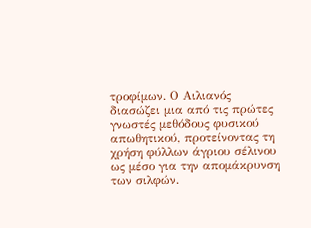τροφίμων. Ο Αιλιανός διασώζει μια από τις πρώτες γνωστές μεθόδους φυσικού απωθητικού, προτείνοντας τη χρήση φύλλων άγριου σέλινου ως μέσο για την απομάκρυνση των σιλφών.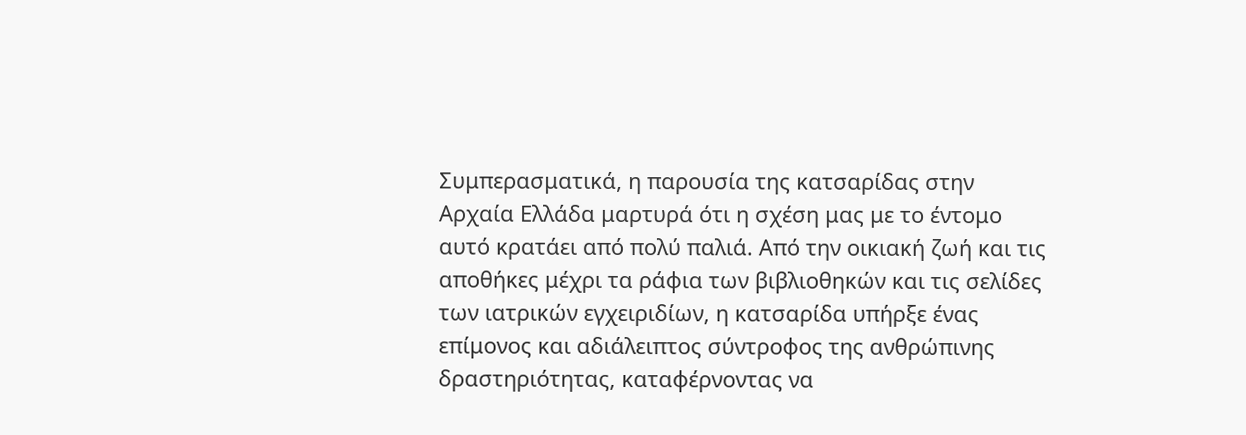Συμπερασματικά, η παρουσία της κατσαρίδας στην Αρχαία Ελλάδα μαρτυρά ότι η σχέση μας με το έντομο αυτό κρατάει από πολύ παλιά. Από την οικιακή ζωή και τις αποθήκες μέχρι τα ράφια των βιβλιοθηκών και τις σελίδες των ιατρικών εγχειριδίων, η κατσαρίδα υπήρξε ένας επίμονος και αδιάλειπτος σύντροφος της ανθρώπινης δραστηριότητας, καταφέρνοντας να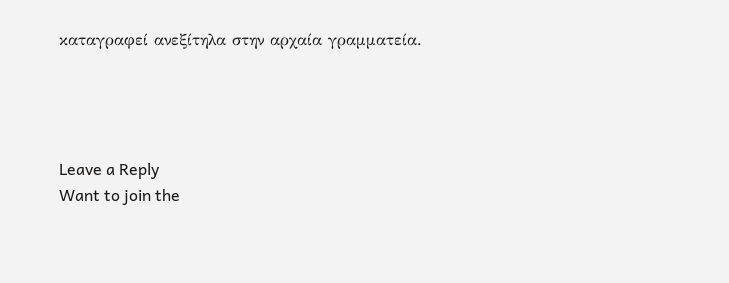καταγραφεί ανεξίτηλα στην αρχαία γραμματεία.




Leave a Reply
Want to join the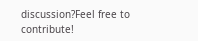discussion?Feel free to contribute!